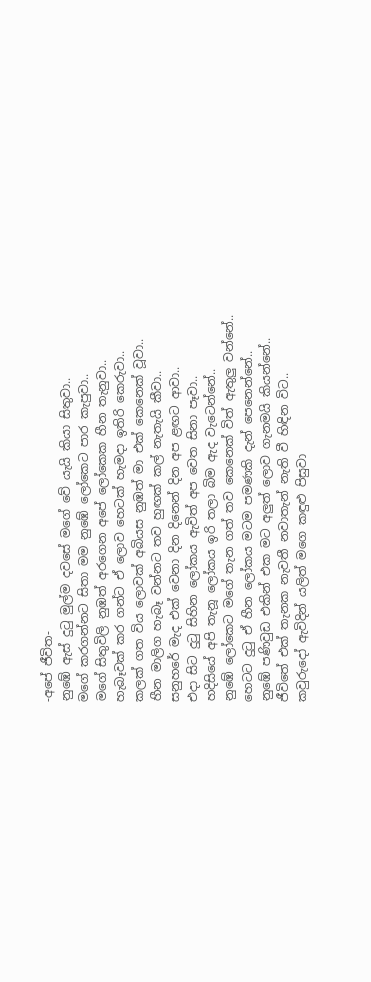-අපේ ජීවිත-
නුඹේ ඇස් දුටු මුල්ම දවසේ මගේ වේ යැයි කියා සිතුවා..
මගේ කරගන්නට සිතා මම නුඹේ ලෝකෙට පාර කැපුවා..
මගේ සිතුවිලි නුඹත් අරගෙන අපේ ලෝකෙක හීන තැනුවා..
හැබෑවක් කර ගන්ට ඒ ලොව හෙටක් හැමදා ඉතිරි කෙරුවා..
කලක් ගත විය ලොවක් අබියස නුඹත් මා එක් කෙනෙක් වූවා..
හීන මාලිග හැබෑ වන්නට තව හුඟක් කල් නැතැයි කීවා..
සනුහරේ මැද එක් වෙනා දින දිනෙන් දින අප ළඟට ආවා..
එදා සිට දුටු සිහින ලෝකය ඇවිත් අප වෙත සිනා පෑවා..
හදිසියේ අපි තැනූ ලෝකය ඉරි තලා බිම ඇද වැටෙන්නේ..
නුඹේ ලෝකෙට මගේ තැන ගත් තව කෙනෙක් විත් ඇතුලු වන්නේ..
හෙටට දුටු ඒ හීන ලෝකය මටම පමණකි දැන් පෙනෙන්නේ..
නුඹේ පණිවුඩ එකින් එක මට අලුත් ලොව ගැනමයි කියන්නේ..
ජීවිතේ එක් තැනක නැවතී නවාතැන් නැති වී හිඳින විට..
කවුරුදෝ ඇවිදින් යලිත් මගෙ කඳුළු පිසුවා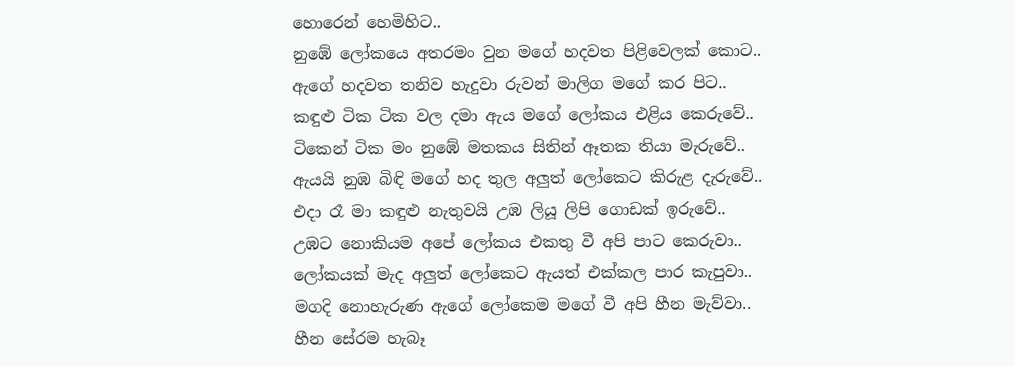හොරෙන් හෙමිහිට..
නුඹේ ලෝකයෙ අතරමං වුන මගේ හදවත පිළිවෙලක් කොට..
ඇගේ හදවත තනිව හැදුවා රුවන් මාලිග මගේ කර පිට..
කඳුළු ටික ටික වල දමා ඇය මගේ ලෝකය එළිය කෙරුවේ..
ටිකෙන් ටික මං නුඹේ මතකය සිතින් ඈතක තියා මැරුවේ..
ඇයයි නුඹ බිඳි මගේ හද තුල අලුත් ලෝකෙට කිරුළ දැරුවේ..
එදා රෑ මා කඳුළු නැතුවයි උඹ ලියූ ලිපි ගොඩක් ඉරුවේ..
උඹට නොකියම අපේ ලෝකය එකතු වී අපි පාට කෙරුවා..
ලෝකයක් මැද අලුත් ලෝකෙට ඇයත් එක්කල පාර කැපුවා..
මගදි නොහැරුණ ඇගේ ලෝකෙම මගේ වී අපි හීන මැව්වා..
හීන සේරම හැබෑ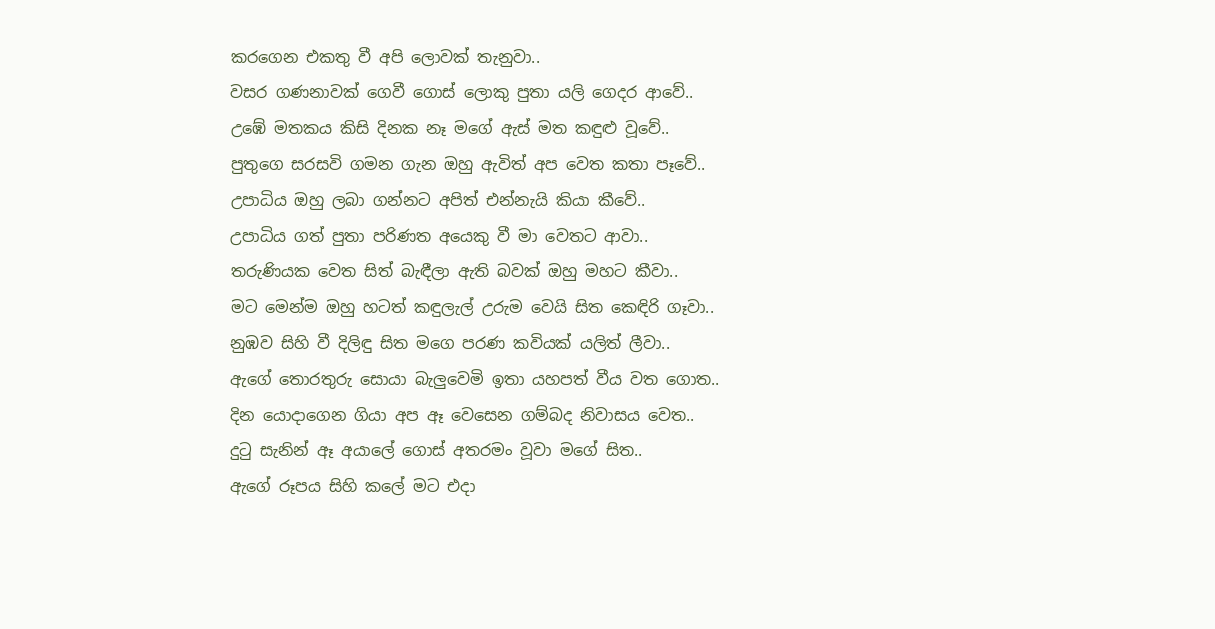කරගෙන එකතු වී අපි ලොවක් තැනුවා..
වසර ගණනාවක් ගෙවී ගොස් ලොකු පුතා යලි ගෙදර ආවේ..
උඹේ මතකය කිසි දිනක නෑ මගේ ඇස් මත කඳුළු වූවේ..
පුතුගෙ සරසවි ගමන ගැන ඔහු ඇවිත් අප වෙත කතා පෑවේ..
උපාධිය ඔහු ලබා ගන්නට අපිත් එන්නැයි කියා කීවේ..
උපාධිය ගත් පුතා පරිණත අයෙකු වී මා වෙතට ආවා..
තරුණියක වෙත සිත් බැඳීලා ඇති බවක් ඔහු මහට කීවා..
මට මෙන්ම ඔහු හටත් කඳුලැල් උරුම වෙයි සිත කෙඳිරි ගෑවා..
නුඹව සිහි වී දිලිඳු සිත මගෙ පරණ කවියක් යලිත් ලීවා..
ඇගේ තොරතුරු සොයා බැලුවෙමි ඉතා යහපත් වීය වත ගොත..
දින යොදාගෙන ගියා අප ඈ වෙසෙන ගම්බද නිවාසය වෙත..
දුටු සැනින් ඈ අයාලේ ගොස් අතරමං වූවා මගේ සිත..
ඇගේ රූපය සිහි කලේ මට එදා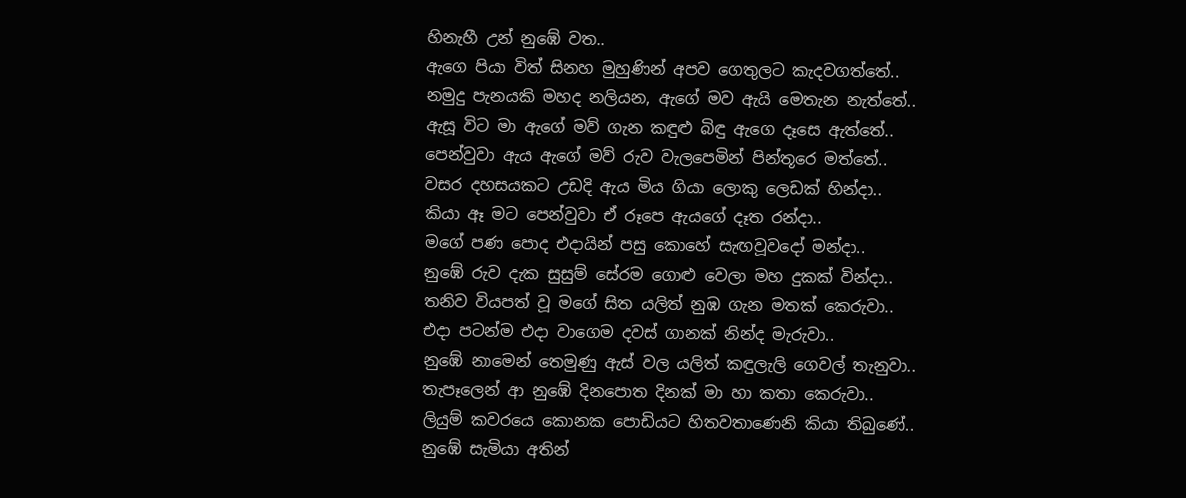හිනැහී උන් නුඹේ වත..
ඇගෙ පියා විත් සිනහ මුහුණින් අපව ගෙතුලට කැදවගත්තේ..
නමුදු පැනයකි මහද නලියන, ඇගේ මව ඇයි මෙතැන නැත්තේ..
ඇසූ විට මා ඇගේ මව් ගැන කඳුළු බිඳු ඇගෙ දෑසෙ ඇත්තේ..
පෙන්වුවා ඇය ඇගේ මව් රුව වැලපෙමින් පින්තූරෙ මත්තේ..
වසර දහසයකට උඩදි ඇය මිය ගියා ලොකු ලෙඩක් හින්දා..
කියා ඈ මට පෙන්වුවා ඒ රූපෙ ඇයගේ දෑත රන්දා..
මගේ පණ පොද එදායින් පසු කොහේ සැඟවූවදෝ මන්දා..
නුඹේ රුව දැක සුසුම් සේරම ගොළු වෙලා මහ දුකක් වින්දා..
තනිව වියපත් වූ මගේ සිත යලිත් නුඹ ගැන මතක් කෙරුවා..
එදා පටන්ම එදා වාගෙම දවස් ගානක් නින්ද මැරුවා..
නුඹේ නාමෙන් තෙමුණු ඇස් වල යලිත් කඳුලැලි ගෙවල් තැනුවා..
තැපෑලෙන් ආ නුඹේ දිනපොත දිනක් මා හා කතා කෙරුවා..
ලියුම් කවරයෙ කොනක පොඩියට හිතවතාණෙනි කියා තිබුණේ..
නුඹේ සැමියා අතින්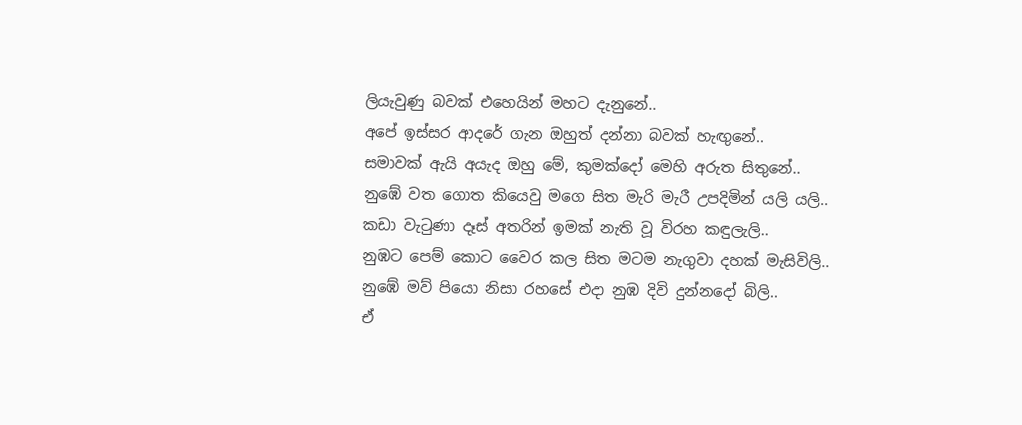ලියැවුණු බවක් එහෙයින් මහට දැනුනේ..
අපේ ඉස්සර ආදරේ ගැන ඔහුත් දන්නා බවක් හැඟුනේ..
සමාවක් ඇයි අයැද ඔහු මේ, කුමක්දෝ මෙහි අරුත සිතුනේ..
නුඹේ වත ගොත කියෙවු මගෙ සිත මැරි මැරී උපදිමින් යලි යලි..
කඩා වැටුණා දෑස් අතරින් ඉමක් නැති වූ විරහ කඳුලැලි..
නුඹට පෙම් කොට වෛර කල සිත මටම නැගුවා දහක් මැසිවිලි..
නුඹේ මව් පියො නිසා රහසේ එදා නුඹ දිවි දුන්නදෝ බිලි..
ඒ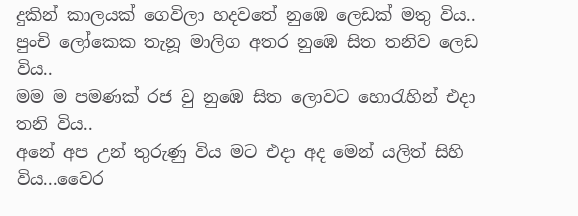දුකින් කාලයක් ගෙවිලා හදවතේ නුඹෙ ලෙඩක් මතු විය..
පුංචි ලෝකෙක තැනූ මාලිග අතර නුඹෙ සිත තනිව ලෙඩ විය..
මම ම පමණක් රජ වු නුඹෙ සිත ලොවට හොරැහින් එදා තනි විය..
අනේ අප උන් තුරුණු විය මට එදා අද මෙන් යලිත් සිහි විය...වෛර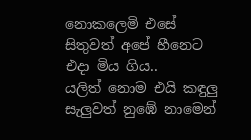නොකලෙමි එසේ සිතුවත් අපේ හීනෙට එදා මිය ගිය..
යලිත් නොම එයි කඳුලු සැලුවත් නුඹේ නාමෙන්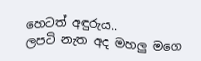හෙටත් අඳුරුය..
ලපටි නැත අද මහලු මගෙ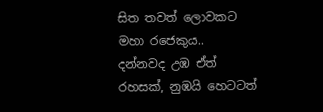සිත තවත් ලොවකට මහා රජෙකුය..
දන්නවද උඹ ඒත් රහසක්, නුඹයි හෙටටත්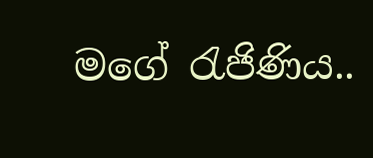මගේ රැජිණිය..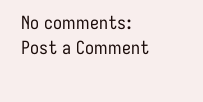No comments:
Post a Comment